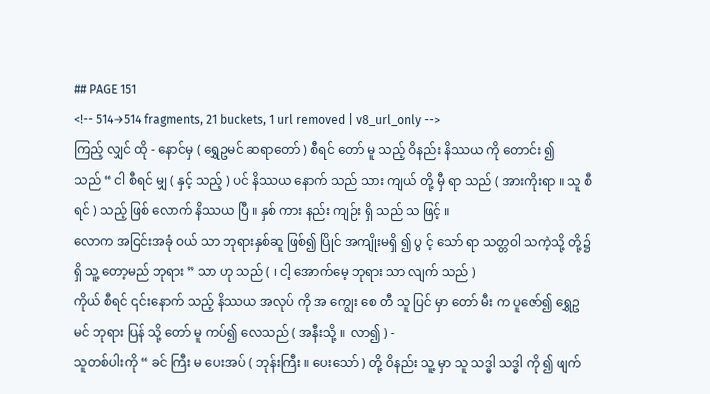## PAGE 151
<!-- 514→514 fragments, 21 buckets, 1 url removed | v8_url_only -->
ကြည့် လျှင် ထို - နောင်မှ ( ရွှေဥမင် ဆရာတော် ) စီရင် တော် မူ သည့် ဝိနည်း နိဿယ ကို တောင်း ၍
သည် “ ငါ စီရင် မျှ ( နှင့် သည့် ) ပင် နိဿယ နောက် သည် သား ကျယ် တို့ မှီ ရာ သည် ( အားကိုးရာ ။ သူ စီရင် ) သည့် ဖြစ် လောက် နိဿယ ပြီ ။ နှစ် ကား နည်း ကျဉ်း ရှိ သည် သ ဖြင့် ။
လောက အငြင်းအခုံ ဝယ် သာ ဘုရားနှစ်ဆူ ဖြစ်၍ ပြိုင် အကျိုးမရှိ ၍ ပွ င့် သော် ရာ သတ္တဝါ သကဲ့သို့ တို့၌ ရှိ သူ့ တော့မည် ဘုရား ” သာ ဟု သည် ( ၊ ငါ့ အောက်မေ့ ဘုရား သာ လျက် သည် )
ကိုယ် စီရင် ၎င်းနောက် သည့် နိဿယ အလုပ် ကို အ ကျွေး စေ တီ သူ ပြင် မှာ တော် မီး က ပူဇော်၍ ရွှေဥမင် ဘုရား ပြန် သို့ တော် မူ ကပ်၍ လေသည် ( အနီးသို့ ။  လာ၍ ) -
သူတစ်ပါးကို “ ခင် ကြီး မ ပေးအပ် ( ဘုန်းကြီး ။ ပေးသော် ) တို့ ဝိနည်း သူ့ မှာ သူ သဒ္ဓါ သဒ္ဓါ ကို ၍ ဖျက်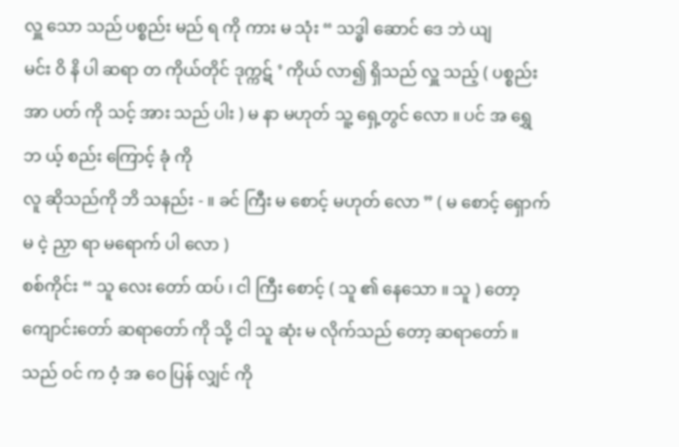လှူ သော သည် ပစ္စည်း မည် ရ ကို ကား မ သုံး “ သဒ္ဓါ ဆောင် ဒေ ဘဲ ယျ
မင်း ဝိ နိ ပါ ဆရာ တ ကိုယ်တိုင် ဒုက္ကဋ် ’ ကိုယ် လာ၍ ရှိသည် လှူ သည့် ( ပစ္စည်း အာ ပတ် ကို သင့် အား သည် ပါး ) မ နာ မဟုတ် သူ့ ရှေ့တွင် လော ။ ပင် အ ရွှေ ဘ ယ့် စည်း ကြောင့် ခုံ ကို
လူ ဆိုသည်ကို ဘိ သနည်း - ။ ခင် ကြီး မ စောင့် မဟုတ် လော ” ( မ စောင့် ရှောက် မ ငဲ့ ညှာ ရာ မရောက် ပါ လော )
စစ်ကိုင်း “ သူ လေး တော် ထပ် ၊ ငါ ကြီး စောင့် ( သူ ၏ နေသော ။ သူ ) တော့ ကျောင်းတော် ဆရာတော် ကို သို့ ငါ သူ ဆုံး မ လိုက်သည် တော့ ဆရာတော် ။ သည် ဝင် က ဝံ့ အ ဝေ ပြန် လျှင် ကို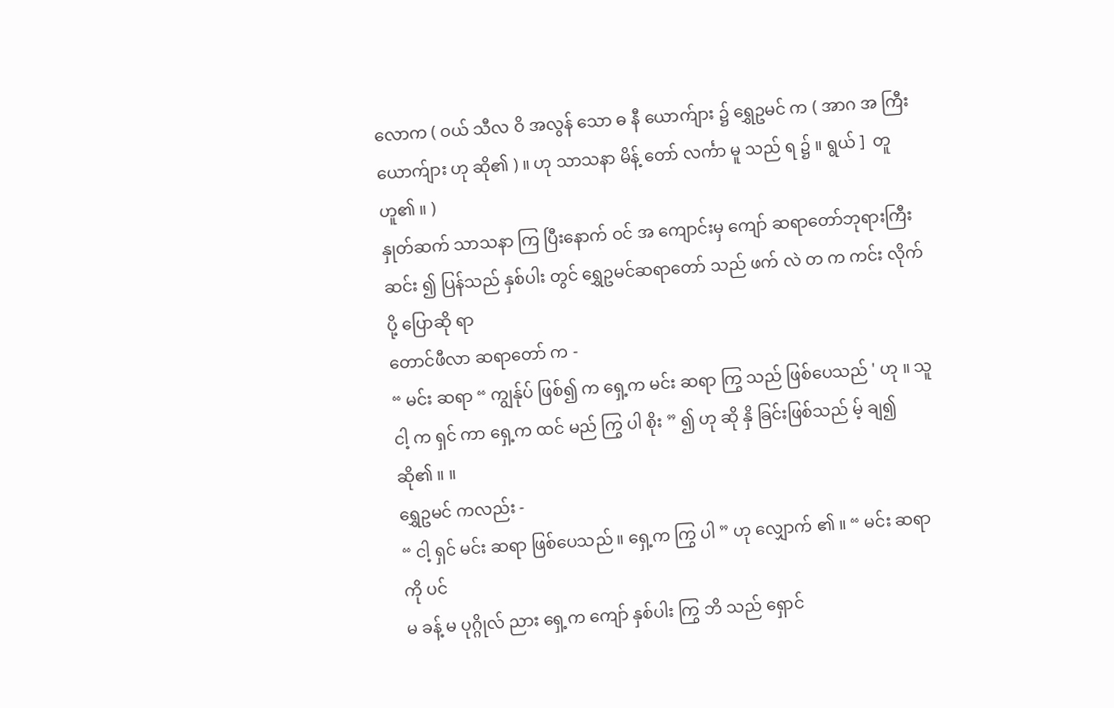လောက ( ဝယ် သီလ ဝိ အလွန် သော ဓ နီ ယောက်ျား ၌ ရွှေဥမင် က ( အာဂ အ ကြီး ယောက်ျား ဟု ဆို၏ ) ။ ဟု သာသနာ မိန့် တော် လင်္ကာ မူ သည် ရ ၌ ။ ရွယ် ]  တူ ဟူ၏ ။ )
နှုတ်ဆက် သာသနာ ကြ ပြီးနောက် ဝင် အ ကျောင်းမှ ကျော် ဆရာတော်ဘုရားကြီး ဆင်း ၍ ပြန်သည် နှစ်ပါး တွင် ရွှေဥမင်ဆရာတော် သည် ဖက် လဲ တ က ကင်း လိုက်ပို့ ပြောဆို ရာ
တောင်ဖီလာ ဆရာတော် က -
“ မင်း ဆရာ “ ကျွန်ုပ် ဖြစ်၍ က ရှေ့က မင်း ဆရာ ကြွ သည် ဖြစ်ပေသည် ' ဟု ။ သူ ငါ့ က ရှင် ကာ ရှေ့က ထင် မည် ကြွ ပါ စိုး ” ၍ ဟု ဆို နှိ ခြင်းဖြစ်သည် မ့် ချ၍ ဆို၏ ။ ။
ရွှေဥမင် ကလည်း -
“ ငါ့ ရှင် မင်း ဆရာ ဖြစ်ပေသည် ။ ရှေ့က ကြွ ပါ ” ဟု လျှောက် ၏ ။ “ မင်း ဆရာ ကို ပင်
မ ခန့် မ ပုဂ္ဂိုလ် ညား ရှေ့က ကျော် နှစ်ပါး ကြွ ဘိ သည် ရှောင်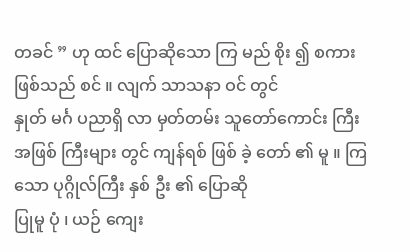တခင် ” ဟု ထင် ပြောဆိုသော ကြ မည် စိုး ၍ စကား ဖြစ်သည် စင် ။ လျက် သာသနာ ဝင် တွင်
နှုတ် မင်္ဂ ပညာရှိ လာ မှတ်တမ်း သူတော်ကောင်း ကြီး အဖြစ် ကြီးများ တွင် ကျန်ရစ် ဖြစ် ခဲ့ တော် ၏ မူ ။ ကြသော ပုဂ္ဂိုလ်ကြီး နှစ် ဦး ၏ ပြောဆို
ပြုမူ ပုံ ၊ ယဉ် ကျေး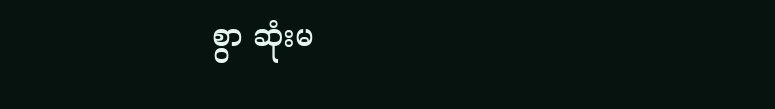စွာ ဆုံးမ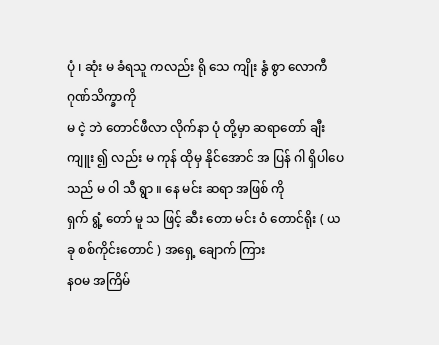ပုံ ၊ ဆုံး မ ခံရသူ ကလည်း ရို သေ ကျိုး နွံ စွာ လောကီ ဂုဏ်သိက္ခာကို
မ ငဲ့ ဘဲ တောင်ဖီလာ လိုက်နာ ပုံ တို့မှာ ဆရာတော် ချီးကျူး ၍ လည်း မ ကုန် ထိုမှ နိုင်အောင် အ ပြန် ဂါ ရှိပါပေသည် မ ဝါ သီ ရွာ ။ နေ မင်း ဆရာ အဖြစ် ကို
ရှက် ရွံ့ တော် မူ သ ဖြင့် ဆီး တော မင်း ဝံ တောင်ရိုး ( ယခု စစ်ကိုင်းတောင် ) အရှေ့ ချောက် ကြား
နဝမ အကြိမ်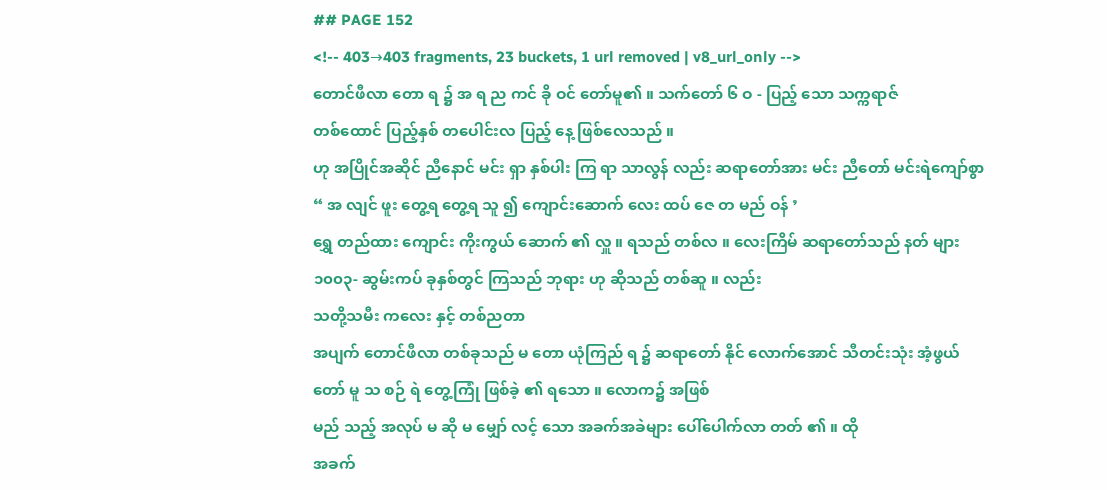## PAGE 152
<!-- 403→403 fragments, 23 buckets, 1 url removed | v8_url_only -->
တောင်ဖီလာ တော ရ ၌ အ ရ ည ကင် ခို ဝင် တော်မူ၏ ။ သက်တော် ၆ ဝ - ပြည့် သော သက္ကရာဇ်
တစ်ထောင် ပြည့်နှစ် တပေါင်းလ ပြည့် နေ့ ဖြစ်လေသည် ။
ဟု အပြိုင်အဆိုင် ညီနောင် မင်း ရှာ နှစ်ပါး ကြ ရာ သာလွန် လည်း ဆရာတော်အား မင်း ညီတော် မင်းရဲကျော်စွာ “ အ လျင် ဖူး တွေ့ရ တွေ့ရ သူ ၍ ကျောင်းဆောက် လေး ထပ် ဇေ တ မည် ဝန် ’
ရွှေ တည်ထား ကျောင်း ကိုးကွယ် ဆောက် ၏ လှူ ။ ရသည် တစ်လ ။ လေးကြိမ် ဆရာတော်သည် နတ် များ ၁၀၀၃- ဆွမ်းကပ် ခုနှစ်တွင် ကြသည် ဘုရား ဟု ဆိုသည် တစ်ဆူ ။ လည်း
သတို့သမီး ကလေး နှင့် တစ်ညတာ
အပျက် တောင်ဖီလာ တစ်ခုသည် မ တော ယုံကြည် ရ ၌ ဆရာတော် နိုင် လောက်အောင် သီတင်းသုံး အံ့ဖွယ် တော် မူ သ စဉ် ရဲ တွေ့ကြုံ ဖြစ်ခဲ့ ၏ ရသော ။ လောက၌ အဖြစ်
မည် သည့် အလုပ် မ ဆို မ မျှော် လင့် သော အခက်အခဲများ ပေါ်ပေါက်လာ တတ် ၏ ။ ထို
အခက်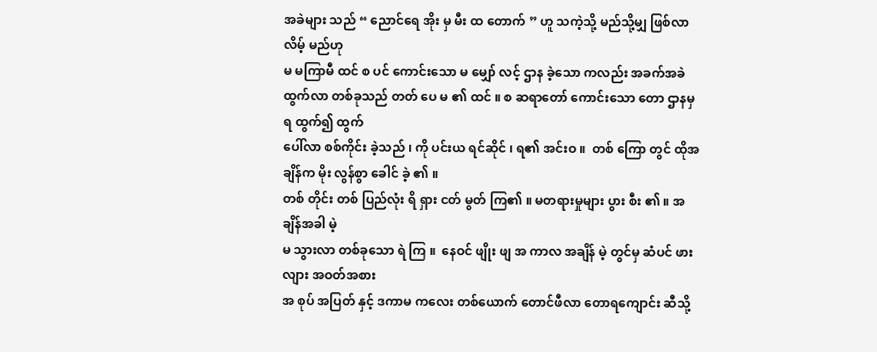အခဲများ သည် “ ညောင်ရေ အိုး မှ မီး ထ တောက် ” ဟူ သကဲ့သို့ မည်သို့မျှ ဖြစ်လာ လိမ့် မည်ဟု
မ မကြာမီ ထင် စ ပင် ကောင်းသော မ မျှော် လင့် ဌာန ခဲ့သော ကလည်း အခက်အခဲ ထွက်လာ တစ်ခုသည် တတ် ပေ မ ၏ ထင် ။ စ ဆရာတော် ကောင်းသော တော ဌာနမှ ရ ထွက်၍ ထွက်
ပေါ်လာ စစ်ကိုင်း ခဲ့သည် ၊ ကို ပင်းယ ရင်ဆိုင် ၊ ရ၏ အင်းဝ ။  တစ် ကြော တွင် ထိုအချိန်က မိုး လွန်စွာ ခေါင် ခဲ့ ၏ ။
တစ် တိုင်း တစ် ပြည်လုံး ရိ ရှား ငတ် မွတ် ကြ၏ ။ မတရားမှုများ ပွား စီး ၏ ။ အချိန်အခါ မဲ့
မ သွားလာ တစ်ခုသော ရဲ ကြ ။  နေဝင် ဖျိုး ဖျ အ ကာလ အချိန် မဲ့ တွင်မှ ဆံပင် ဖား လျား အဝတ်အစား
အ စုပ် အပြတ် နှင့် ဒကာမ ကလေး တစ်ယောက် တောင်ဖီလာ တောရကျောင်း ဆီသို့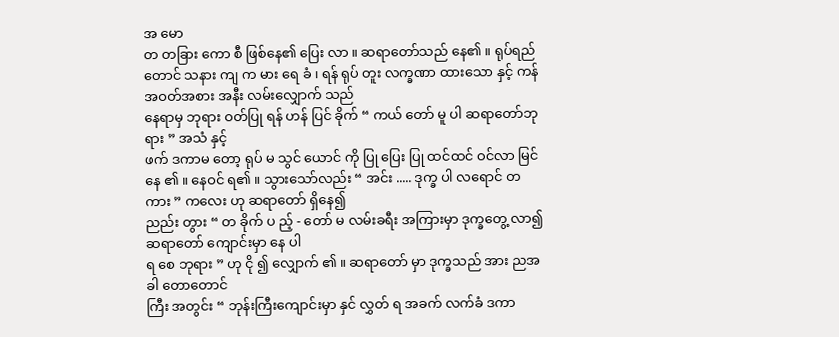အ မော
တ တခြား ကော စီ ဖြစ်နေ၏ ပြေး လာ ။ ဆရာတော်သည် နေ၏ ။ ရုပ်ရည် တောင် သနား ကျ က မား ရေ ခံ ၊ ရန် ရုပ် တူး လက္ခဏာ ထားသော နှင့် ကန် အဝတ်အစား အနီး လမ်းလျှောက် သည်
နေရာမှ ဘုရား ဝတ်ပြု ရန် ဟန် ပြင် ခိုက် “ ကယ် တော် မူ ပါ ဆရာတော်ဘုရား ” အသံ နှင့်
ဖက် ဒကာမ တော့ ရုပ် မ သွင် ယောင် ကို ပြု ပြေး ပြု ထင်ထင် ဝင်လာ မြင်နေ ၏ ။ နေဝင် ရ၏ ။ သွားသော်လည်း “ အင်း ..... ဒုက္ခ ပါ လရောင် တ ကား ” ကလေး ဟု ဆရာတော် ရှိနေ၍
ညည်း တွား “ တ ခိုက် ပ ည့် - တော် မ လမ်းခရီး အကြားမှာ ဒုက္ခတွေ့ လာ၍ ဆရာတော် ကျောင်းမှာ နေ ပါ
ရ စေ ဘုရား ” ဟု ငို ၍ လျှောက် ၏ ။ ဆရာတော် မှာ ဒုက္ခသည် အား ညအခါ တောတောင်
ကြီး အတွင်း “ ဘုန်းကြီးကျောင်းမှာ နှင် လွှတ် ရ အခက် လက်ခံ ဒကာ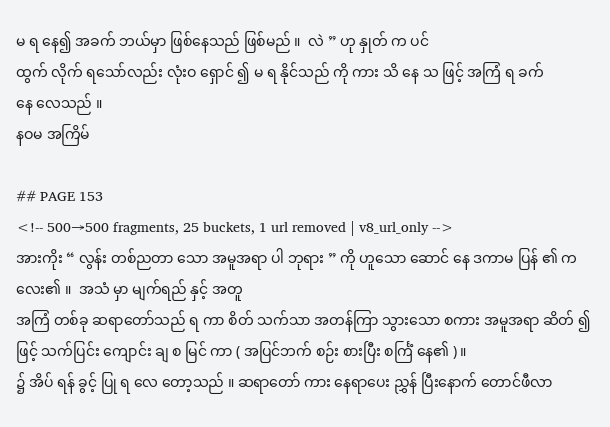မ ရ နေ၍ အခက် ဘယ်မှာ ဖြစ်နေသည် ဖြစ်မည် ။  လဲ ” ဟု နှုတ် က ပင်
ထွက် လိုက် ရသော်လည်း လုံးဝ ရှောင် ၍ မ ရ နိုင်သည် ကို ကား သိ နေ သ ဖြင့် အကြံ ရ ခက်
နေ လေသည် ။
နဝမ အကြိမ်

## PAGE 153
<!-- 500→500 fragments, 25 buckets, 1 url removed | v8_url_only -->
အားကိုး “ လွန်း တစ်ညတာ သော အမူအရာ ပါ ဘုရား ” ကို ဟူသော ဆောင် နေ ဒကာမ ပြန် ၏ ကလေး၏ ။  အသံ မှာ မျက်ရည် နှင့် အတူ
အကြံ တစ်ခု ဆရာတော်သည် ရ ကာ စိတ် သက်သာ အတန်ကြာ သွားသော စကား အမူအရာ ဆိတ် ၍ ဖြင့် သက်ပြင်း ကျောင်း ချ စ မြင် ကာ ( အပြင်ဘက် စဉ်း စားပြီး စင်္ကြံ နေ၏ ) ။
၌ အိပ် ရန် ခွင့် ပြု ရ လေ တော့သည် ။ ဆရာတော် ကား နေရာပေး ညွှန် ပြီးနောက် တောင်ဖီလာ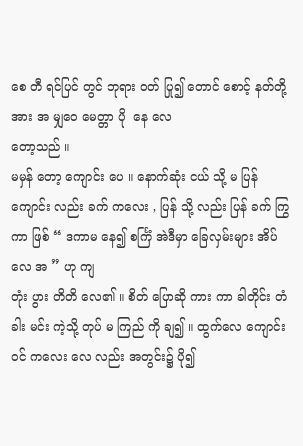စေ တီ ရင်ပြင် တွင် ဘုရား ဝတ် ပြု၍ တောင် စောင့် နတ်တို့ အား အ မျှဝေ မေတ္တာ ပို  နေ လေ
တော့သည် ။
မမှန် တော့ ကျောင်း ပေ ။ နောက်ဆုံး ငယ် သို့ မ ပြန် ကျောင်း လည်း ခက် ကလေး , ပြန် သို့ လည်း ပြန် ခက် ကြွ ကာ ဖြစ် “ ဒကာမ နေ၍ စင်္ကြံ အဲဒီမှာ ခြေလှမ်းများ အိပ် လေ အ ” ဟု ကျ
တုံး ပွား တိတိ လေ၏ ။ စိတ် ပြောဆို ကား ကာ ခါတိုင်း တံခါး မင်း ကဲ့သို့ တုပ် မ ကြည် ကို ချ၍ ။ ထွက်လေ ကျောင်း ဝင် ကလေး လေ လည်း အတွင်း၌ ပို၍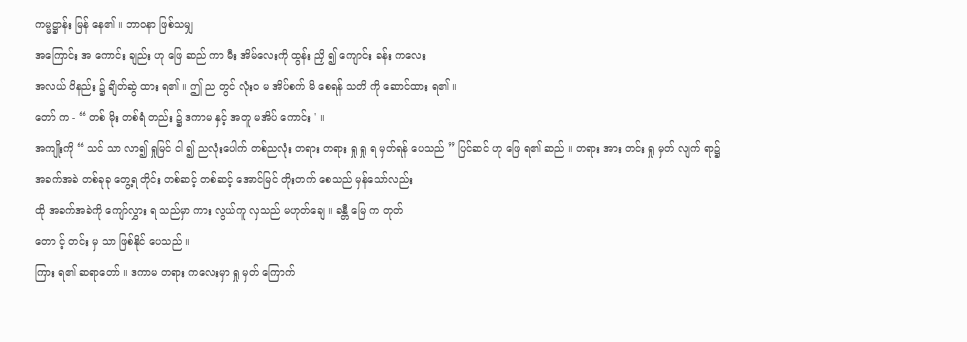ကမ္မဋ္ဌာန်း မြန် နေ၏ ။ ဘာဝနာ ဖြစ်သမျှ
အကြောင်း အ ကောင်း ချည်း ဟု ဖြေ ဆည် ကာ မီး အိမ်လေးကို ထွန်း ညှိ ၍ ကျောင်း ခန်း ကလေး
အလယ် ဝိနည်း ၌ ချိတ်ဆွဲ ထား ရ၏ ။ ဤ ည တွင် လုံးဝ မ အိပ်စက် မိ စေရန် သတိ ကို ဆောင်ထား ရ၏ ။
တော် က - “ တစ် မိုး တစ်ရံ တည်း ၌ ဒကာမ နှင့် အတူ မအိပ် ကောင်း ' ။
အကျိုးကို “ သင် သာ လာ၍ ရှုမြင် ငါ ၍ ညလုံးပေါက် တစ်ညလုံး တရား တရား ရှု ရှု ရ မှတ်ရန် ပေသည် ” ပြင်ဆင် ဟု ဖြေ ရ၏ ဆည် ။ တရား အား တင်း ရှု မှတ် လျက် ရာ၌
အခက်အခဲ တစ်ခုခု တွေ့ရ တိုင်း တစ်ဆင့် တစ်ဆင့် အောင်မြင် တိုးတက် စေသည် မှန်သော်လည်း
ထို အခက်အခဲကို ကျော်လွှား ရ သည်မှာ ကား လွယ်ကူ လှသည် မဟုတ်ချေ ။ ခန္တီ မြေ က တုတ်
တော င့် တင်း မှ သာ ဖြစ်နိုင် ပေသည် ။
ကြား ရ၏ ဆရာတော် ။ ဒကာမ တရား ကလေးမှာ ရှု မှတ် ကြောက်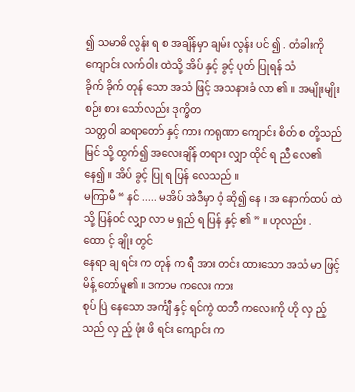၍ သမာဓိ လွန်း ရ စ အချိန်မှာ ချမ်း လွန်း ပင် ၍ . တံခါးကို ကျောင်း လက်ဝါး ထဲသို့ အိပ် နှင့် ခွင့် ပုတ် ပြုရန် သံ
ခိုက် ခိုက် တုန် သော အသံ ဖြင့် အသနားခံ လာ ၏ ။ အမျိုးမျိုး စဉ်း စား သော်လည်း ဒုက္ခိတ
သတ္တဝါ ဆရာတော် နှင့် ကား ကရုဏာ ကျောင်း စိတ် စ တို့သည် မြင် သို့ ထွက်၍ အလေးချိန် တရား လျှာ ထိုင် ရ ညီ လေ၏ နေ၍ ။ အိပ် ခွင့် ပြု ရ ပြန် လေသည် ။
မကြာမီ “ နင် ..... မအိပ် အဲဒီမှာ ဝံ့ ဆို၍ နေ ၊ အ နောက်ထပ် ထဲသို့ ပြန်ဝင် လျှာ လာ မ ရှည် ရ ပြန် နှင့် ၏ ” ။ ဟုလည်း . ထော င့် ချိုး တွင်
နေရာ ချ ရင်း က တုန် က ရီ အား တင်း ထားသော အသံ မာ ဖြင့် မိန့် တော်မူ၏ ။ ဒကာမ ကလေး ကား
စုပ် ပြဲ နေသော အင်္ကျီ နှင့် ရင်ကွဲ ထဘီ ကလေးကို ဟို လှ ည့် သည် လှ ည့် ဖုံး ဖိ ရင်း ကျောင်း က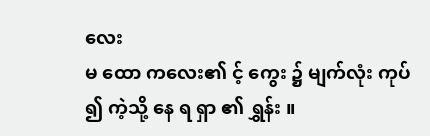လေး
မ ထော ကလေး၏ င့် ကွေး ၌ မျက်လုံး ကုပ် ၍ ကဲ့သို့ နေ ရ ရှာ ၏ ရွှန်း ။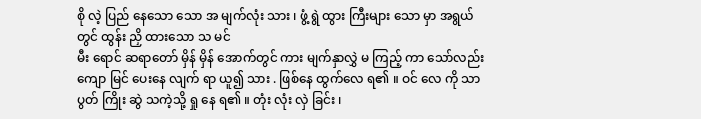စို လဲ့ ပြည် နေသော သော အ မျက်လုံး သား ၊ ဖွံ့ ရွဲ ထွား ကြီးများ သော မှာ အရွယ်တွင် ထွန်း ညှိ ထားသော သ မင်
မီး ရောင် ဆရာတော် မှိန် မှိန် အောက်တွင် ကား မျက်နှာလွှဲ မ ကြည့် ကာ သော်လည်း ကျော မြင် ပေးနေ လျက် ရာ ယူ၍ သား . ဖြစ်နေ ထွက်လေ ရ၏ ။ ဝင် လေ ကို သာ
ပွတ် ကြိုး ဆွဲ သကဲ့သို့ ရှု နေ ရ၏ ။ တုံး လုံး လှဲ ခြင်း ၊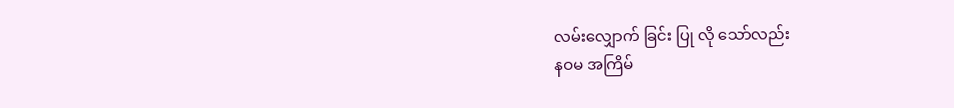လမ်းလျှောက် ခြင်း ပြု လို သော်လည်း
နဝမ အကြိမ်